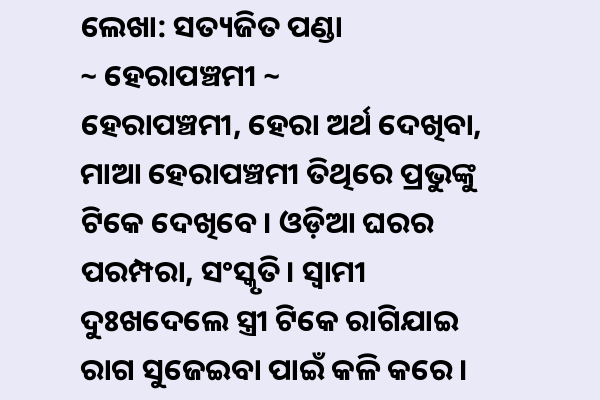ଲେଖା: ସତ୍ୟଜିତ ପଣ୍ଡା
~ ହେରାପଞ୍ଚମୀ ~
ହେରାପଞ୍ଚମୀ, ହେରା ଅର୍ଥ ଦେଖିବା, ମାଆ ହେରାପଞ୍ଚମୀ ତିଥିରେ ପ୍ରଭୁଙ୍କୁ ଟିକେ ଦେଖିବେ। ଓଡ଼ିଆ ଘରର ପରମ୍ପରା, ସଂସ୍କୃତି। ସ୍ଵାମୀ ଦୁଃଖଦେଲେ ସ୍ତ୍ରୀ ଟିକେ ରାଗିଯାଇ ରାଗ ସୁଜେଇବା ପାଇଁ କଳି କରେ।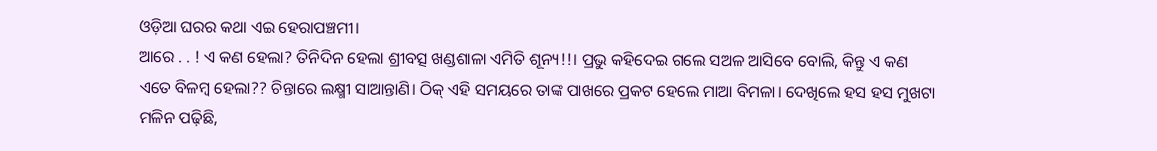ଓଡ଼ିଆ ଘରର କଥା ଏଇ ହେରାପଞ୍ଚମୀ।
ଆରେ . . ! ଏ କଣ ହେଲା? ତିନିଦିନ ହେଲା ଶ୍ରୀବତ୍ସ ଖଣ୍ଡଶାଳା ଏମିତି ଶୂନ୍ୟ!!। ପ୍ରଭୁ କହିଦେଇ ଗଲେ ସଅଳ ଆସିବେ ବୋଲି, କିନ୍ତୁ ଏ କଣ ଏତେ ବିଳମ୍ବ ହେଲା?? ଚିନ୍ତାରେ ଲକ୍ଷ୍ମୀ ସାଆନ୍ତାଣି। ଠିକ୍ ଏହି ସମୟରେ ତାଙ୍କ ପାଖରେ ପ୍ରକଟ ହେଲେ ମାଆ ବିମଳା। ଦେଖିଲେ ହସ ହସ ମୁଖଟା ମଳିନ ପଢ଼ିଛି,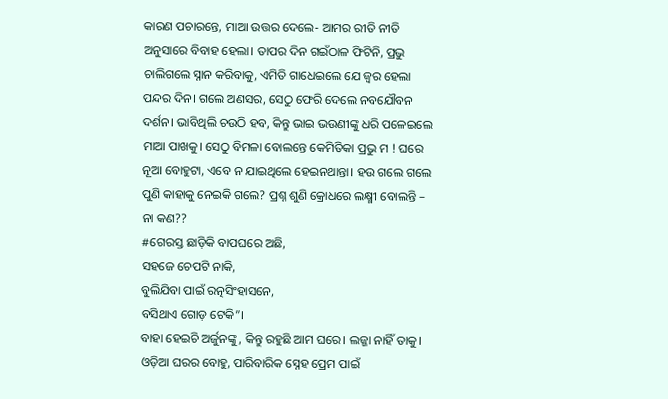କାରଣ ପଚାରନ୍ତେ, ମାଆ ଉତ୍ତର ଦେଲେ- ଆମର ରୀତି ନୀତି ଅନୁସାରେ ବିବାହ ହେଲା। ତାପର ଦିନ ଗଇଁଠାଳ ଫିଟିନି, ପ୍ରଭୁ ଚାଲିଗଲେ ସ୍ନାନ କରିବାକୁ, ଏମିତି ଗାଧେଇଲେ ଯେ ଜ୍ଵର ହେଲା ପନ୍ଦର ଦିନ। ଗଲେ ଅଣସର, ସେଠୁ ଫେରି ଦେଲେ ନବଯୌବନ ଦର୍ଶନ। ଭାବିଥିଲି ଚଉଠି ହବ, କିନ୍ତୁ ଭାଇ ଭଉଣୀଙ୍କୁ ଧରି ପଳେଇଲେ ମାଆ ପାଖକୁ। ସେଠୁ ବିମଳା ବୋଲନ୍ତେ କେମିତିକା ପ୍ରଭୁ ମ ! ଘରେ ନୂଆ ବୋହୁଟା, ଏବେ ନ ଯାଇଥିଲେ ହେଇନଥାନ୍ତା। ହଉ ଗଲେ ଗଲେ ପୁଣି କାହାକୁ ନେଇକି ଗଲେ? ପ୍ରଶ୍ନ ଶୁଣି କ୍ରୋଧରେ ଲକ୍ଷ୍ମୀ ବୋଲନ୍ତି – ନା କଣ??
#ଗେରସ୍ତ ଛାଡ଼ିକି ବାପଘରେ ଅଛି,
ସହଜେ ଚେପଟି ନାକି,
ବୁଲିଯିବା ପାଇଁ ରତ୍ନସିଂହାସନେ,
ବସିଥାଏ ଗୋଡ଼ ଟେକି”।
ବାହା ହେଇଚି ଅର୍ଜୁନଙ୍କୁ, କିନ୍ତୁ ରହୁଛି ଆମ ଘରେ। ଲଜ୍ଜା ନାହିଁ ତାକୁ। ଓଡ଼ିଆ ଘରର ବୋହୁ, ପାରିବାରିକ ସ୍ନେହ ପ୍ରେମ ପାଇଁ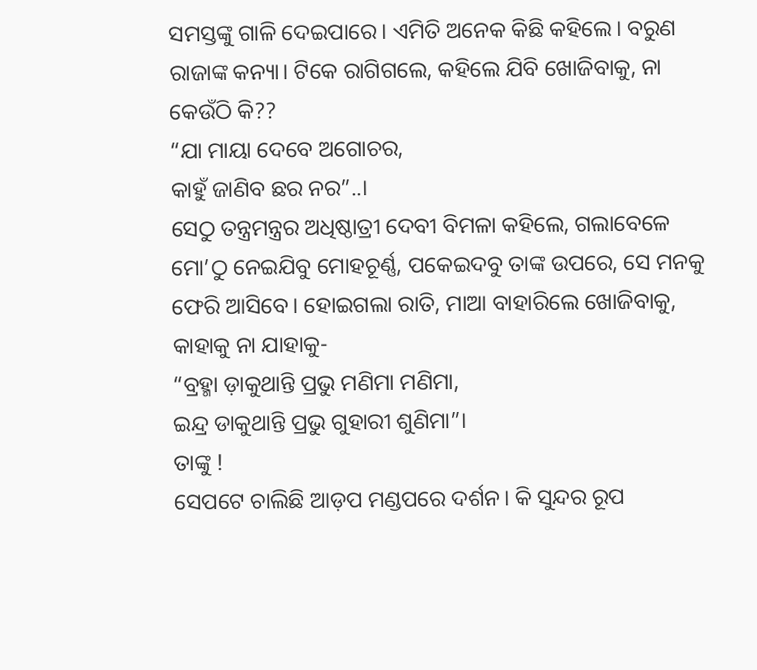ସମସ୍ତଙ୍କୁ ଗାଳି ଦେଇପାରେ। ଏମିତି ଅନେକ କିଛି କହିଲେ। ବରୁଣ ରାଜାଙ୍କ କନ୍ୟା। ଟିକେ ରାଗିଗଲେ, କହିଲେ ଯିବି ଖୋଜିବାକୁ, ନା କେଉଁଠି କି??
“ଯା ମାୟା ଦେବେ ଅଗୋଚର,
କାହୁଁ ଜାଣିବ ଛର ନର”..।
ସେଠୁ ତନ୍ତ୍ରମନ୍ତ୍ରର ଅଧିଷ୍ଠାତ୍ରୀ ଦେବୀ ବିମଳା କହିଲେ, ଗଲାବେଳେ ମୋ’ଠୁ ନେଇଯିବୁ ମୋହଚୂର୍ଣ୍ଣ, ପକେଇଦବୁ ତାଙ୍କ ଉପରେ, ସେ ମନକୁ ଫେରି ଆସିବେ। ହୋଇଗଲା ରାତି, ମାଆ ବାହାରିଲେ ଖୋଜିବାକୁ, କାହାକୁ ନା ଯାହାକୁ-
“ବ୍ରହ୍ମା ଡ଼ାକୁଥାନ୍ତି ପ୍ରଭୁ ମଣିମା ମଣିମା,
ଇନ୍ଦ୍ର ଡାକୁଥାନ୍ତି ପ୍ରଭୁ ଗୁହାରୀ ଶୁଣିମା”।
ତାଙ୍କୁ !
ସେପଟେ ଚାଲିଛି ଆଡ଼ପ ମଣ୍ଡପରେ ଦର୍ଶନ। କି ସୁନ୍ଦର ରୂପ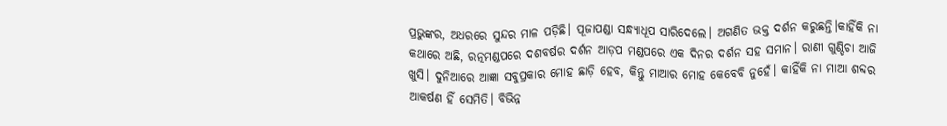ପ୍ରଭୁଙ୍କର, ଅଧରରେ ସୁନ୍ଦର ମାଳ ପଡ଼ିଛି। ପୂଜାପଣ୍ଡା ସନ୍ଧ୍ୟାଧୂପ ସାରିଦେଲେ। ଅଗଣିତ ଭକ୍ତ ଦର୍ଶନ କରୁଛନ୍ତି।କାହିଁକି ନା କଥାରେ ଅଛି, ରତ୍ନମଣ୍ଡପରେ ଦଶବର୍ଷର ଦର୍ଶନ ଆଡ଼ପ ମଣ୍ଡପରେ ଏକ ଦିନର ଦର୍ଶନ ସହ ସମାନ। ରାଣୀ ଗୁଣ୍ଡିଚା ଆଜି ଖୁସି। ଦୁନିଆରେ ଆଜ୍ଞା ସବୁପ୍ରକାର ମୋହ ଛାଡ଼ି ହେବ, କିନ୍ତୁ ମାଆର ମୋହ କେବେବି ନୁହେଁ। କାହିଁକି ନା ମାଆ ଶବ୍ଦର ଆକର୍ଷଣ ହିଁ ସେମିତି। ବିଭିନ୍ନ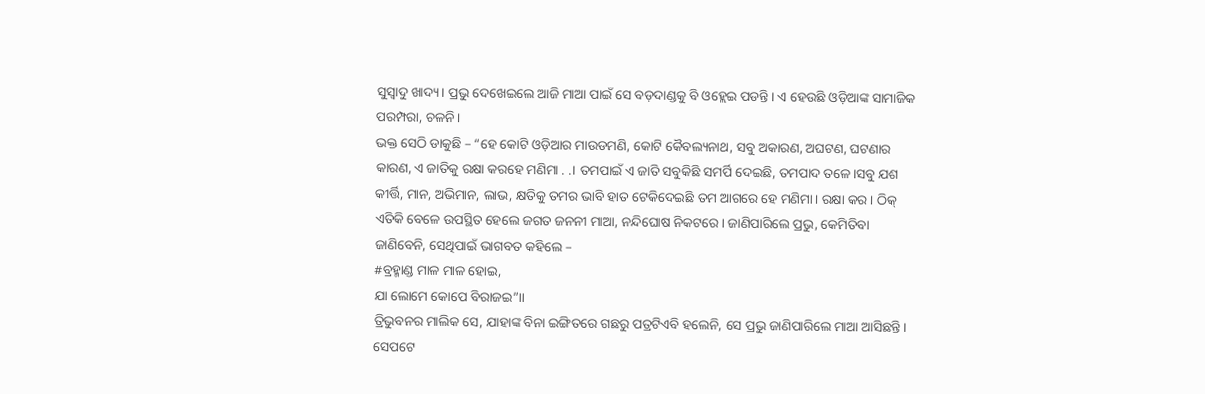ସୁସ୍ୱାଦୁ ଖାଦ୍ୟ। ପ୍ରଭୁ ଦେଖେଇଲେ ଆଜି ମାଆ ପାଇଁ ସେ ବଡ଼ଦାଣ୍ଡକୁ ବି ଓହ୍ଲେଇ ପଡନ୍ତି। ଏ ହେଉଛି ଓଡ଼ିଆଙ୍କ ସାମାଜିକ ପରମ୍ପରା, ଚଳନି।
ଭକ୍ତ ସେଠି ଡାକୁଛି – “ହେ କୋଟି ଓଡ଼ିଆର ମାଉଡମଣି, କୋଟି କୈବଲ୍ୟନାଥ, ସବୁ ଅକାରଣ, ଅଘଟଣ, ଘଟଣାର କାରଣ, ଏ ଜାତିକୁ ରକ୍ଷା କରହେ ମଣିମା . .। ତମପାଇଁ ଏ ଜାତି ସବୁକିଛି ସମର୍ପି ଦେଇଛି, ତମପାଦ ତଳେ।ସବୁ ଯଶ କୀର୍ତ୍ତି, ମାନ, ଅଭିମାନ, ଲାଭ, କ୍ଷତିକୁ ତମର ଭାବି ହାତ ଟେକିଦେଇଛି ତମ ଆଗରେ ହେ ମଣିମା। ରକ୍ଷା କର । ଠିକ୍ ଏତିକି ବେଳେ ଉପସ୍ଥିତ ହେଲେ ଜଗତ ଜନନୀ ମାଆ, ନନ୍ଦିଘୋଷ ନିକଟରେ। ଜାଣିପାରିଲେ ପ୍ରଭୁ, କେମିତିବା ଜାଣିବେନି, ସେଥିପାଇଁ ଭାଗବତ କହିଲେ –
#ବ୍ରହ୍ମାଣ୍ଡ ମାଳ ମାଳ ହୋଇ,
ଯା ଲୋମେ କୋପେ ବିରାଜଇ”।।
ତ୍ରିଭୁବନର ମାଲିକ ସେ, ଯାହାଙ୍କ ବିନା ଇଙ୍ଗିତରେ ଗଛରୁ ପତ୍ରଟିଏବି ହଲେନି, ସେ ପ୍ରଭୁ ଜାଣିପାରିଲେ ମାଆ ଆସିଛନ୍ତି। ସେପଟେ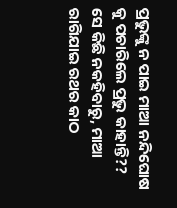ପ୍ରଭୁଙ୍କୁ ନ ପାଇ ମାଆ ନନ୍ଦିଘୋଷ କୁ ପଚାରିଲେ ପ୍ରଭୁ କାହାନ୍ତି?? ସେ କିଛି ନକହିବାରୁ, ମାଆ ରାଗିଯାଇ ରଥର କାଠ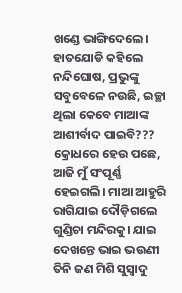ଖଣ୍ଡେ ଭାଙ୍ଗିଦେଲେ। ହାତଯୋଡି କହିଲେ ନନ୍ଦିଘୋଷ, ପ୍ରଭୁଙ୍କୁ ସବୁବେଳେ ନଉଛି, ଇଚ୍ଛା ଥିଲା କେବେ ମାଆଙ୍କ ଆଶୀର୍ବାଦ ପାଇବି??? କ୍ରୋଧରେ ହେଉ ପଛେ, ଆଜି ମୁଁ ସଂପୂର୍ଣ୍ଣ ହେଇଗଲି। ମାଆ ଆହୁରି ରାଗିଯାଇ ଦୌଡ଼ିଗଲେ ଗୁଣ୍ଡିଚା ମନ୍ଦିରକୁ। ଯାଇ ଦେଖନ୍ତେ ଭାଇ ଭଉଣୀ ତିନି ଜଣ ମିଶି ସୁସ୍ୱାଦୁ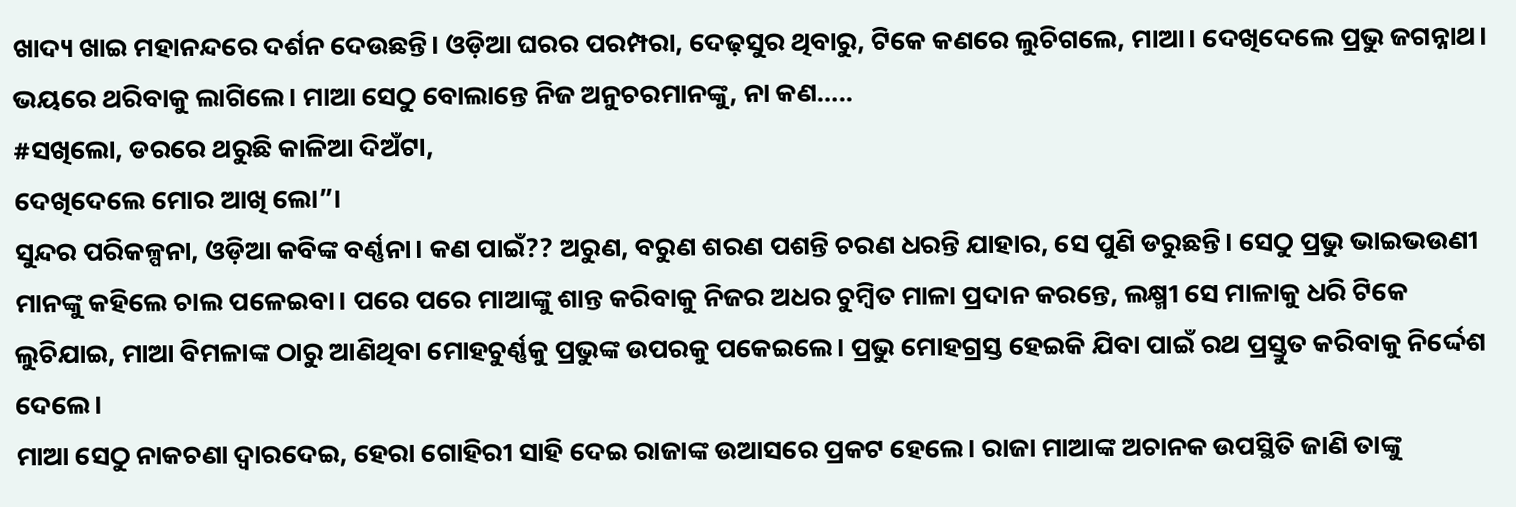ଖାଦ୍ୟ ଖାଇ ମହାନନ୍ଦରେ ଦର୍ଶନ ଦେଉଛନ୍ତି। ଓଡ଼ିଆ ଘରର ପରମ୍ପରା, ଦେଢ଼ସୁର ଥିବାରୁ, ଟିକେ କଣରେ ଲୁଚିଗଲେ, ମାଆ। ଦେଖିଦେଲେ ପ୍ରଭୁ ଜଗନ୍ନାଥ। ଭୟରେ ଥରିବାକୁ ଲାଗିଲେ। ମାଆ ସେଠୁ ବୋଲାନ୍ତେ ନିଜ ଅନୁଚରମାନଙ୍କୁ, ନା କଣ…..
#ସଖିଲୋ, ଡରରେ ଥରୁଛି କାଳିଆ ଦିଅଁଟା,
ଦେଖିଦେଲେ ମୋର ଆଖି ଲୋ”।
ସୁନ୍ଦର ପରିକଳ୍ପନା, ଓଡ଼ିଆ କବିଙ୍କ ବର୍ଣ୍ଣନା। କଣ ପାଇଁ?? ଅରୁଣ, ବରୁଣ ଶରଣ ପଶନ୍ତି ଚରଣ ଧରନ୍ତି ଯାହାର, ସେ ପୁଣି ଡରୁଛନ୍ତି। ସେଠୁ ପ୍ରଭୁ ଭାଇଭଉଣୀ ମାନଙ୍କୁ କହିଲେ ଚାଲ ପଳେଇବା। ପରେ ପରେ ମାଆଙ୍କୁ ଶାନ୍ତ କରିବାକୁ ନିଜର ଅଧର ଚୁମ୍ଵିତ ମାଳା ପ୍ରଦାନ କରନ୍ତେ, ଲକ୍ଷ୍ମୀ ସେ ମାଳାକୁ ଧରି ଟିକେ ଲୁଚିଯାଇ, ମାଆ ବିମଳାଙ୍କ ଠାରୁ ଆଣିଥିବା ମୋହଚୁର୍ଣ୍ଣକୁ ପ୍ରଭୁଙ୍କ ଉପରକୁ ପକେଇଲେ। ପ୍ରଭୁ ମୋହଗ୍ରସ୍ତ ହେଇକି ଯିବା ପାଇଁ ରଥ ପ୍ରସ୍ତୁତ କରିବାକୁ ନିର୍ଦ୍ଦେଶ ଦେଲେ।
ମାଆ ସେଠୁ ନାକଚଣା ଦ୍ଵାରଦେଇ, ହେରା ଗୋହିରୀ ସାହି ଦେଇ ରାଜାଙ୍କ ଉଆସରେ ପ୍ରକଟ ହେଲେ। ରାଜା ମାଆଙ୍କ ଅଚାନକ ଉପସ୍ଥିତି ଜାଣି ତାଙ୍କୁ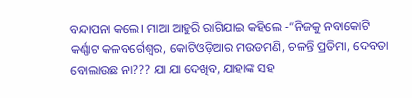ବନ୍ଦାପନା କଲେ। ମାଆ ଆହୁରି ରାଗିଯାଇ କହିଲେ -“ନିଜକୁ ନବାକୋଟି କର୍ଣ୍ଣାଟ କଳବର୍ଗେଶ୍ଵର, କୋଟିଓଡ଼ିଆର ମଉଡମଣି, ଚଳନ୍ତି ପ୍ରତିମା, ଦେବତା ବୋଲାଉଛ ନା??? ଯା ଯା ଦେଖିବ, ଯାହାଙ୍କ ସହ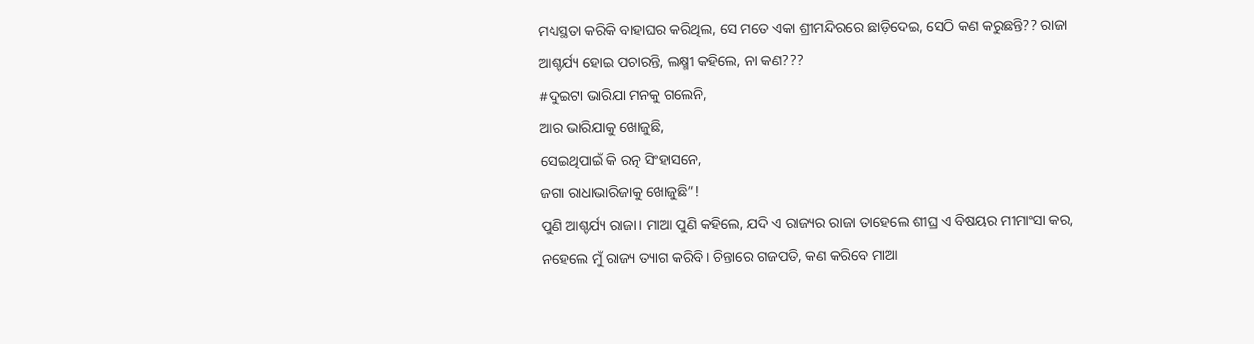ମଧ୍ୟସ୍ଥତା କରିକି ବାହାଘର କରିଥିଲ, ସେ ମତେ ଏକା ଶ୍ରୀମନ୍ଦିରରେ ଛାଡ଼ିଦେଇ, ସେଠି କଣ କରୁଛନ୍ତି?? ରାଜା ଆଶ୍ଚର୍ଯ୍ୟ ହୋଇ ପଚାରନ୍ତି, ଲକ୍ଷ୍ମୀ କହିଲେ, ନା କଣ???
#ଦୁଇଟା ଭାରିଯା ମନକୁ ଗଲେନି,
ଆର ଭାରିଯାକୁ ଖୋଜୁଛି,
ସେଇଥିପାଇଁ କି ରତ୍ନ ସିଂହାସନେ,
ଜଗା ରାଧାଭାରିଜାକୁ ଖୋଜୁଛି”!
ପୁଣି ଆଶ୍ଚର୍ଯ୍ୟ ରାଜା। ମାଆ ପୁଣି କହିଲେ, ଯଦି ଏ ରାଜ୍ୟର ରାଜା ତାହେଲେ ଶୀଘ୍ର ଏ ବିଷୟର ମୀମାଂସା କର, ନହେଲେ ମୁଁ ରାଜ୍ୟ ତ୍ୟାଗ କରିବି। ଚିନ୍ତାରେ ଗଜପତି, କଣ କରିବେ ମାଆ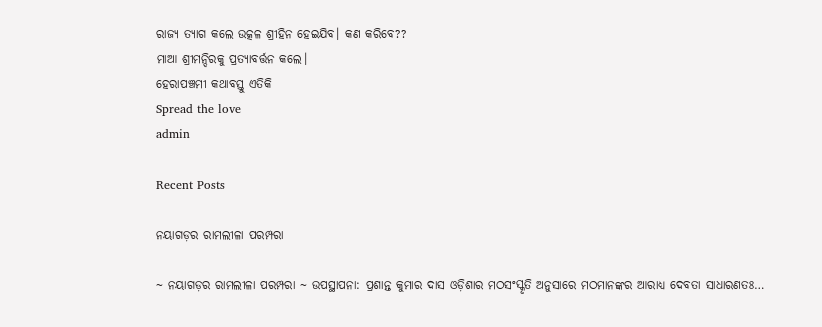ରାଜ୍ୟ ତ୍ୟାଗ କଲେ ଉତ୍କଳ ଶ୍ରୀହିନ ହେଇଯିବ। କଣ କରିବେ??
ମାଆ ଶ୍ରୀମନ୍ଦିରକୁ ପ୍ରତ୍ୟାବର୍ତ୍ତନ କଲେ।
ହେରାପଞ୍ଚମୀ କଥାବସ୍ତୁ ଏତିକି
Spread the love
admin

Recent Posts

ନୟାଗଡ଼ର ରାମଲୀଳା ପରମ୍ପରା

~ ନୟାଗଡ଼ର ରାମଲୀଳା ପରମ୍ପରା ~ ଉପସ୍ଥାପନା: ପ୍ରଶାନ୍ତ କୁମାର ଦାସ ଓଡ଼ିଶାର ମଠସଂସ୍କୃତି ଅନୁସାରେ ମଠମାନଙ୍କର ଆରାଧ୍ୟ ଦେବତା ସାଧାରଣତଃ…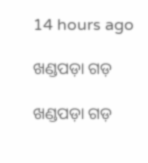14 hours ago

ଖଣ୍ଡପଡ଼ା ଗଡ଼

ଖଣ୍ଡପଡ଼ା ଗଡ଼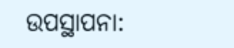ଉପସ୍ଥାପନା: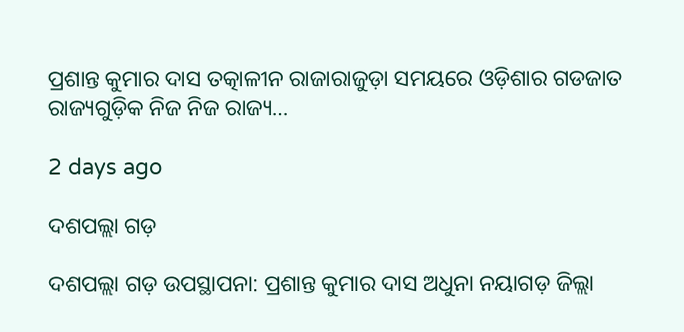ପ୍ରଶାନ୍ତ କୁମାର ଦାସ ତତ୍କାଳୀନ ରାଜାରାଜୁଡ଼ା ସମୟରେ ଓଡ଼ିଶାର ଗଡଜାତ ରାଜ୍ୟଗୁଡ଼ିକ ନିଜ ନିଜ ରାଜ୍ୟ…

2 days ago

ଦଶପଲ୍ଲା ଗଡ଼

ଦଶପଲ୍ଲା ଗଡ଼ ଉପସ୍ଥାପନା: ପ୍ରଶାନ୍ତ କୁମାର ଦାସ ଅଧୁନା ନୟାଗଡ଼ ଜିଲ୍ଲା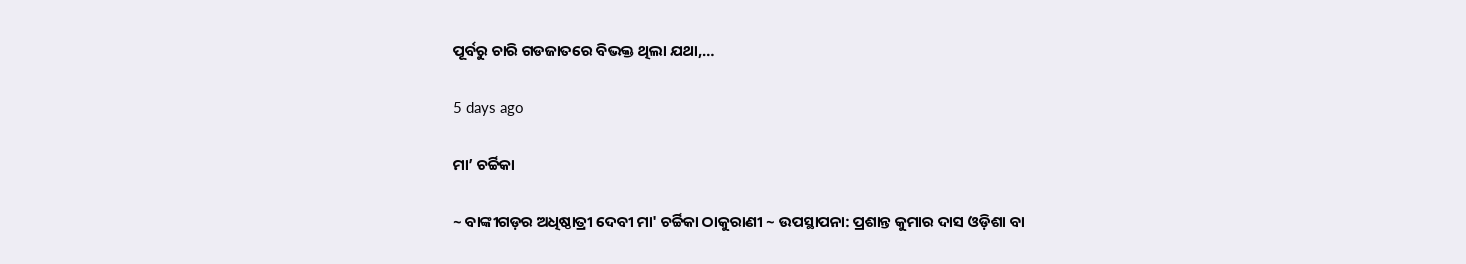ପୂର୍ବରୁ ଚାରି ଗଡଜାତରେ ବିଭକ୍ତ ଥିଲା ଯଥା,…

5 days ago

ମା’ ଚର୍ଚ୍ଚିକା

~ ବାଙ୍କୀଗଡ଼ର ଅଧିଷ୍ଠାତ୍ରୀ ଦେବୀ ମା' ଚର୍ଚ୍ଚିକା ଠାକୁରାଣୀ ~ ଉପସ୍ଥାପନା: ପ୍ରଶାନ୍ତ କୁମାର ଦାସ ଓଡ଼ିଶା ବା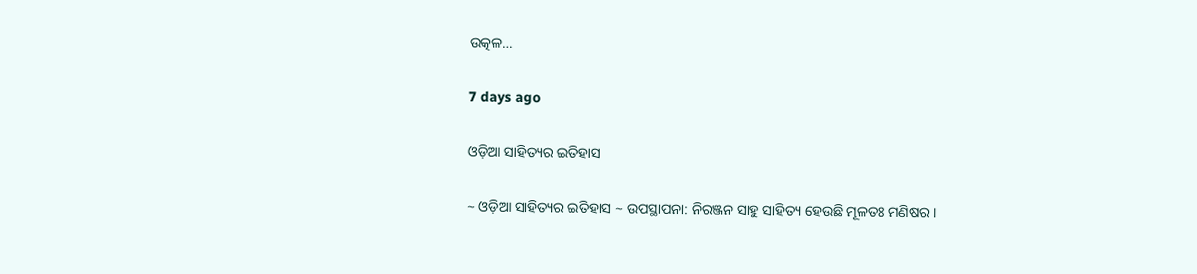ଉତ୍କଳ…

7 days ago

ଓଡ଼ିଆ ସାହିତ୍ୟର ଇତିହାସ

~ ଓଡ଼ିଆ ସାହିତ୍ୟର ଇତିହାସ ~ ଉପସ୍ଥାପନା: ନିରଞ୍ଜନ ସାହୁ ସାହିତ୍ୟ ହେଉଛି ମୂଳତଃ ମଣିଷର।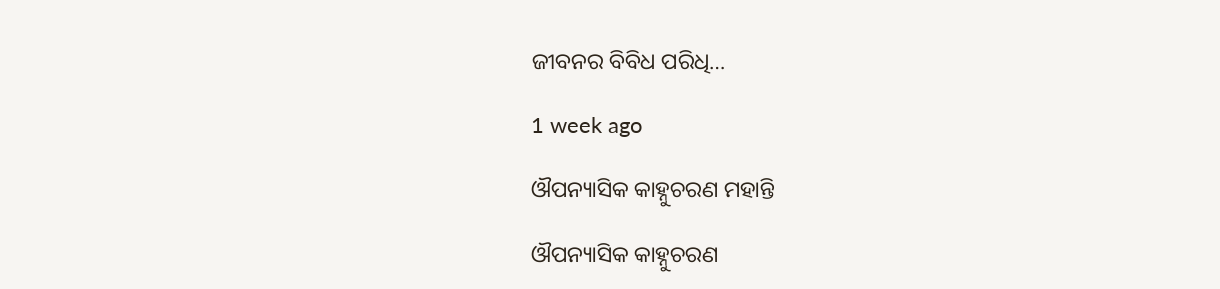ଜୀବନର ବିବିଧ ପରିଧି…

1 week ago

ଔପନ୍ୟାସିକ କାହ୍ନୁଚରଣ ମହାନ୍ତି

ଔପନ୍ୟାସିକ କାହ୍ନୁଚରଣ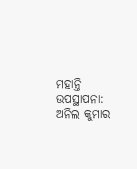ମହାନ୍ତି ଉପସ୍ଥାପନା: ଅନିଲ କୁମାର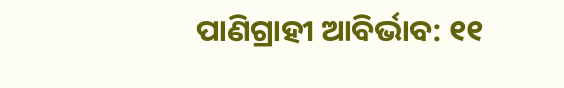ପାଣିଗ୍ରାହୀ ଆବିର୍ଭାବ: ୧୧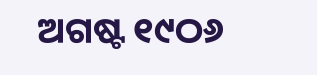ଅଗଷ୍ଟ ୧୯ଠ୬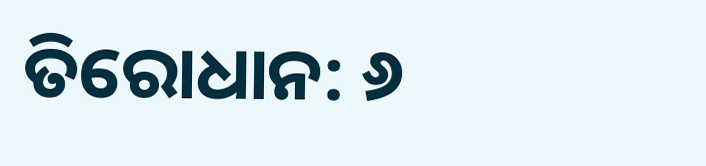ତିରୋଧାନ: ୬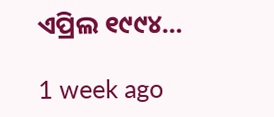ଏପ୍ରିଲ ୧୯୯୪…

1 week ago